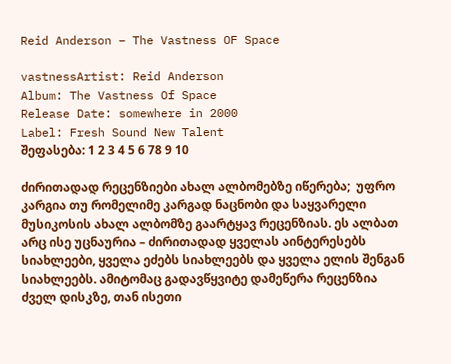Reid Anderson – The Vastness OF Space

vastnessArtist: Reid Anderson
Album: The Vastness Of Space
Release Date: somewhere in 2000
Label: Fresh Sound New Talent
შეფასება: 1 2 3 4 5 6 78 9 10

ძირითადად რეცენზიები ახალ ალბომებზე იწერება;  უფრო კარგია თუ რომელიმე კარგად ნაცნობი და საყვარელი მუსიკოსის ახალ ალბომზე გაარტყავ რეცენზიას. ეს ალბათ არც ისე უცნაურია – ძირითადად ყველას აინტერესებს სიახლეები, ყველა ეძებს სიახლეებს და ყველა ელის შენგან სიახლეებს. ამიტომაც გადავწყვიტე დამეწერა რეცენზია ძველ დისკზე, თან ისეთი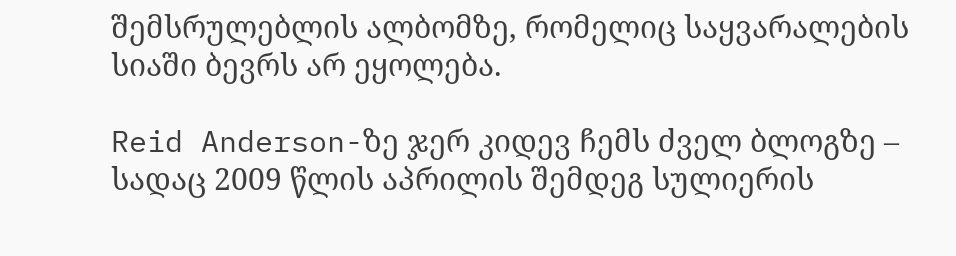შემსრულებლის ალბომზე, რომელიც საყვარალების სიაში ბევრს არ ეყოლება.

Reid Anderson-ზე ჯერ კიდევ ჩემს ძველ ბლოგზე – სადაც 2009 წლის აპრილის შემდეგ სულიერის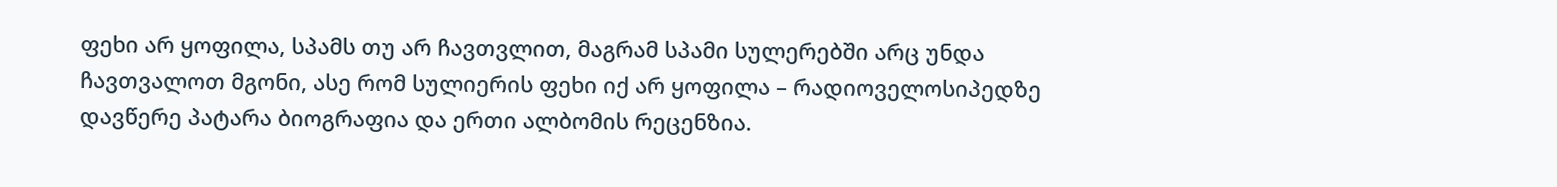ფეხი არ ყოფილა, სპამს თუ არ ჩავთვლით, მაგრამ სპამი სულერებში არც უნდა ჩავთვალოთ მგონი, ასე რომ სულიერის ფეხი იქ არ ყოფილა – რადიოველოსიპედზე დავწერე პატარა ბიოგრაფია და ერთი ალბომის რეცენზია.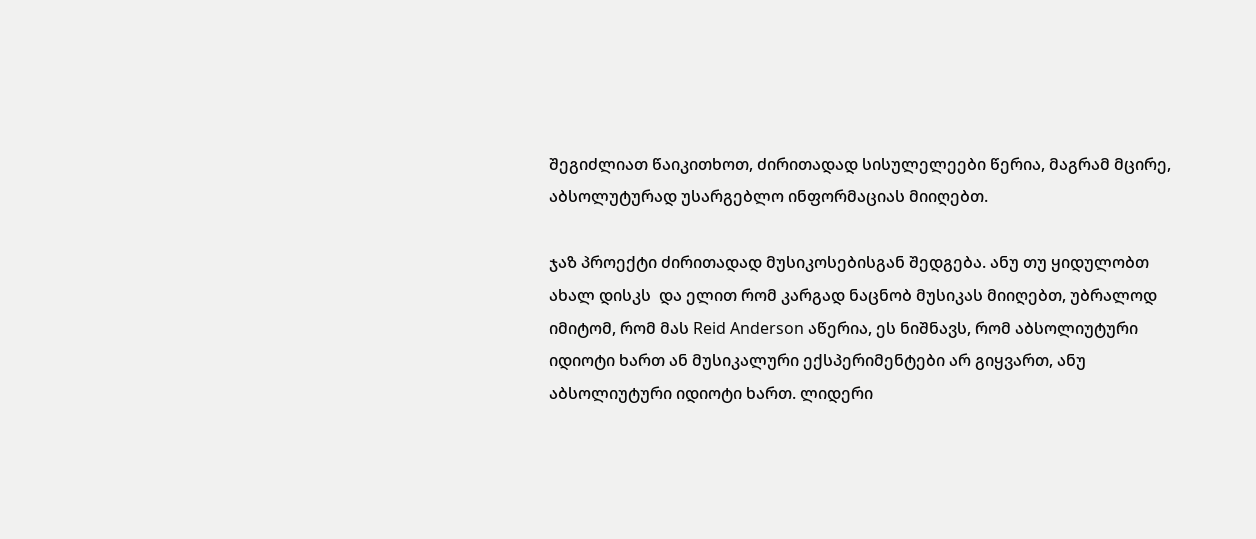შეგიძლიათ წაიკითხოთ, ძირითადად სისულელეები წერია, მაგრამ მცირე, აბსოლუტურად უსარგებლო ინფორმაციას მიიღებთ.

ჯაზ პროექტი ძირითადად მუსიკოსებისგან შედგება. ანუ თუ ყიდულობთ ახალ დისკს  და ელით რომ კარგად ნაცნობ მუსიკას მიიღებთ, უბრალოდ იმიტომ, რომ მას Reid Anderson აწერია, ეს ნიშნავს, რომ აბსოლიუტური იდიოტი ხართ ან მუსიკალური ექსპერიმენტები არ გიყვართ, ანუ აბსოლიუტური იდიოტი ხართ. ლიდერი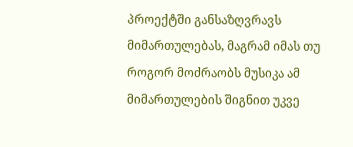პროექტში განსაზღვრავს მიმართულებას, მაგრამ იმას თუ როგორ მოძრაობს მუსიკა ამ მიმართულების შიგნით უკვე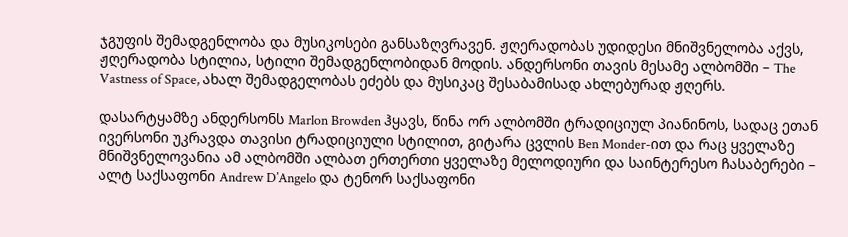ჯგუფის შემადგენლობა და მუსიკოსები განსაზღვრავენ. ჟღერადობას უდიდესი მნიშვნელობა აქვს, ჟღერადობა სტილია, სტილი შემადგენლობიდან მოდის. ანდერსონი თავის მესამე ალბომში – The Vastness of Space, ახალ შემადგელობას ეძებს და მუსიკაც შესაბამისად ახლებურად ჟღერს.

დასარტყამზე ანდერსონს Marlon Browden ჰყავს, წინა ორ ალბომში ტრადიციულ პიანინოს, სადაც ეთან ივერსონი უკრავდა თავისი ტრადიციული სტილით, გიტარა ცვლის Ben Monder-ით და რაც ყველაზე მნიშვნელოვანია ამ ალბომში ალბათ ერთერთი ყველაზე მელოდიური და საინტერესო ჩასაბერები – ალტ საქსაფონი Andrew D’Angelo და ტენორ საქსაფონი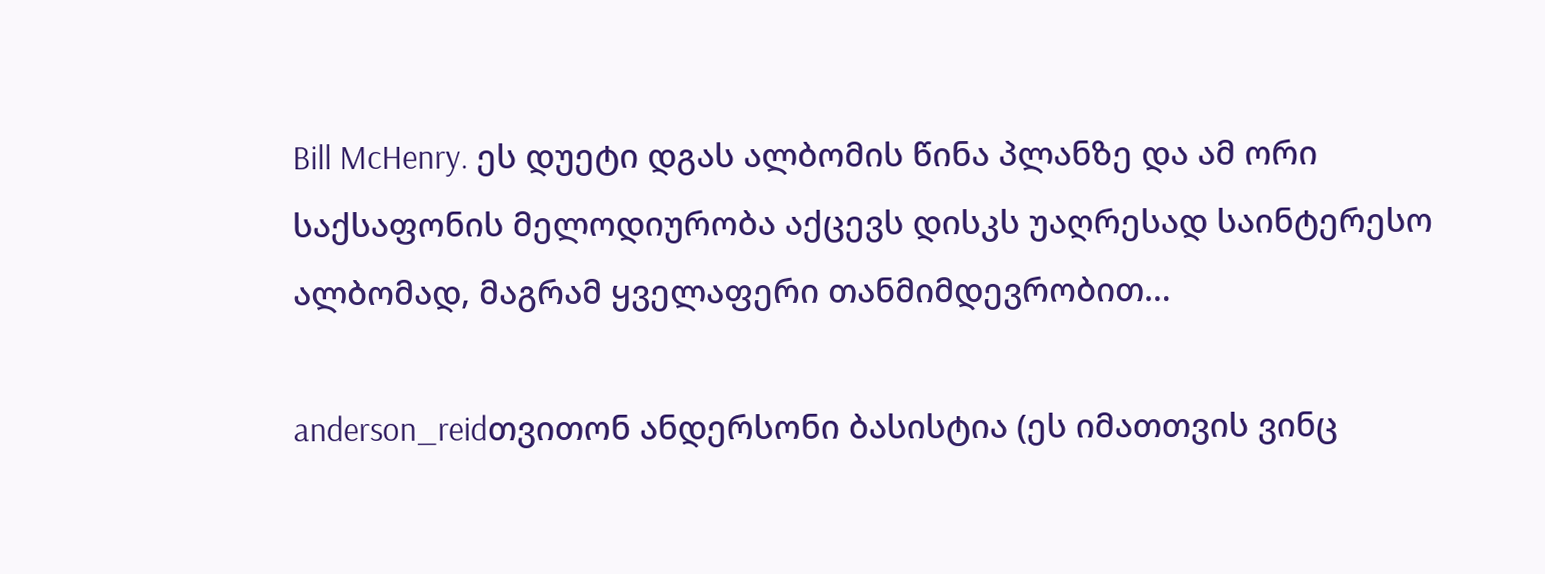Bill McHenry. ეს დუეტი დგას ალბომის წინა პლანზე და ამ ორი საქსაფონის მელოდიურობა აქცევს დისკს უაღრესად საინტერესო ალბომად, მაგრამ ყველაფერი თანმიმდევრობით…

anderson_reidთვითონ ანდერსონი ბასისტია (ეს იმათთვის ვინც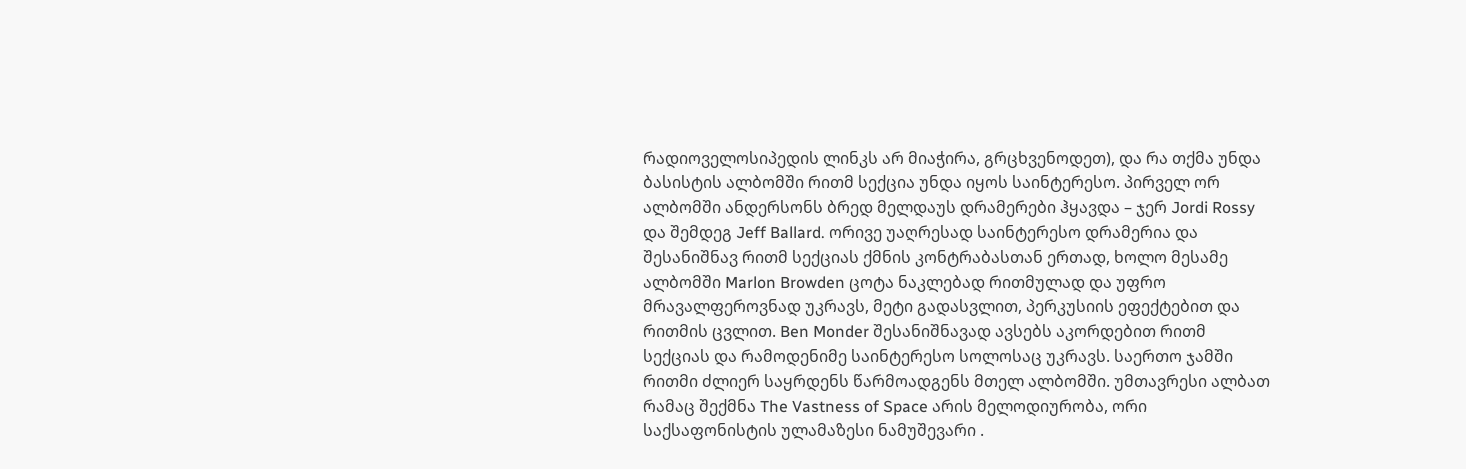რადიოველოსიპედის ლინკს არ მიაჭირა, გრცხვენოდეთ), და რა თქმა უნდა ბასისტის ალბომში რითმ სექცია უნდა იყოს საინტერესო. პირველ ორ ალბომში ანდერსონს ბრედ მელდაუს დრამერები ჰყავდა – ჯერ Jordi Rossy და შემდეგ Jeff Ballard. ორივე უაღრესად საინტერესო დრამერია და შესანიშნავ რითმ სექციას ქმნის კონტრაბასთან ერთად, ხოლო მესამე ალბომში Marlon Browden ცოტა ნაკლებად რითმულად და უფრო მრავალფეროვნად უკრავს, მეტი გადასვლით, პერკუსიის ეფექტებით და რითმის ცვლით. Ben Monder შესანიშნავად ავსებს აკორდებით რითმ სექციას და რამოდენიმე საინტერესო სოლოსაც უკრავს. საერთო ჯამში რითმი ძლიერ საყრდენს წარმოადგენს მთელ ალბომში. უმთავრესი ალბათ რამაც შექმნა The Vastness of Space არის მელოდიურობა, ორი საქსაფონისტის ულამაზესი ნამუშევარი .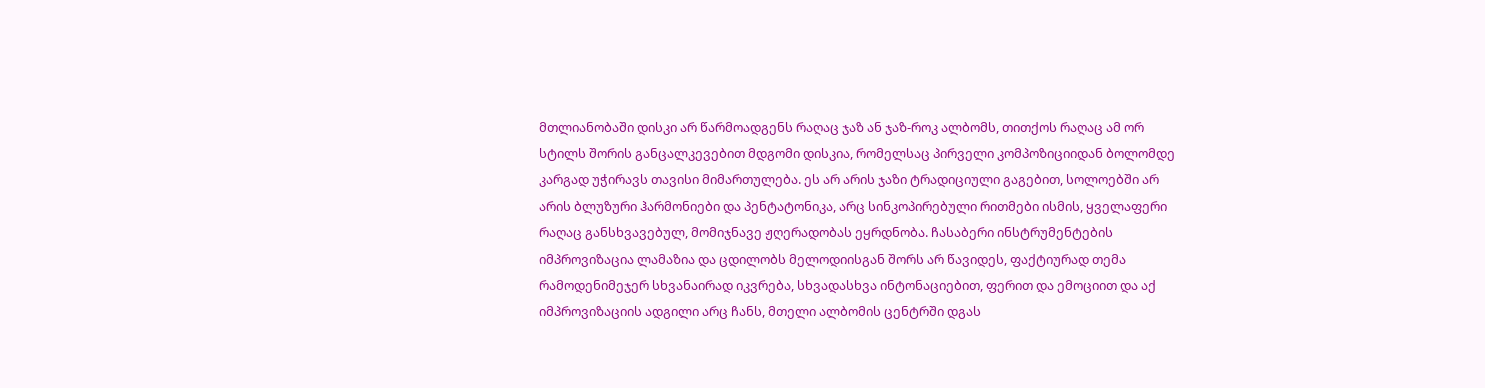მთლიანობაში დისკი არ წარმოადგენს რაღაც ჯაზ ან ჯაზ-როკ ალბომს, თითქოს რაღაც ამ ორ სტილს შორის განცალკევებით მდგომი დისკია, რომელსაც პირველი კომპოზიციიდან ბოლომდე კარგად უჭირავს თავისი მიმართულება. ეს არ არის ჯაზი ტრადიციული გაგებით, სოლოებში არ არის ბლუზური ჰარმონიები და პენტატონიკა, არც სინკოპირებული რითმები ისმის, ყველაფერი რაღაც განსხვავებულ, მომიჯნავე ჟღერადობას ეყრდნობა. ჩასაბერი ინსტრუმენტების იმპროვიზაცია ლამაზია და ცდილობს მელოდიისგან შორს არ წავიდეს, ფაქტიურად თემა რამოდენიმეჯერ სხვანაირად იკვრება, სხვადასხვა ინტონაციებით, ფერით და ემოციით და აქ იმპროვიზაციის ადგილი არც ჩანს, მთელი ალბომის ცენტრში დგას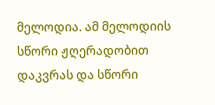მელოდია. ამ მელოდიის სწორი ჟღერადობით დაკვრას და სწორი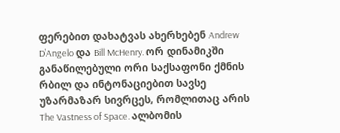ფერებით დახატვას ახერხებენ Andrew D’Angelo და Bill McHenry. ორ დინამიკში განაწილებული ორი საქსაფონი ქმნის რბილ და ინტონაციებით სავსე უზარმაზარ სივრცეს, რომლითაც არის The Vastness of Space. ალბომის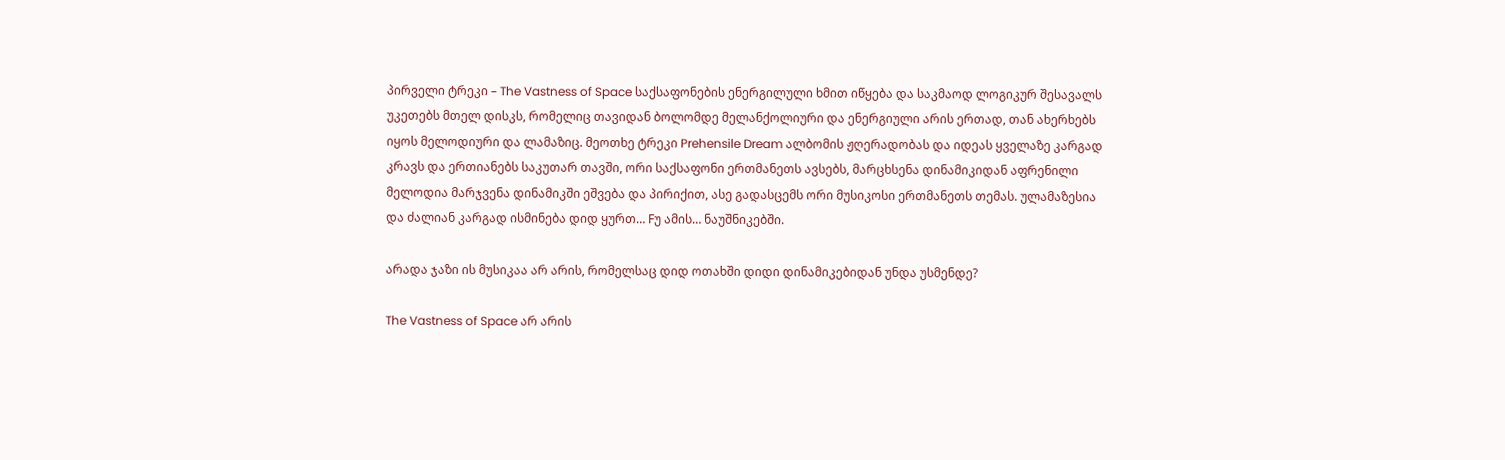პირველი ტრეკი – The Vastness of Space საქსაფონების ენერგილული ხმით იწყება და საკმაოდ ლოგიკურ შესავალს უკეთებს მთელ დისკს, რომელიც თავიდან ბოლომდე მელანქოლიური და ენერგიული არის ერთად, თან ახერხებს იყოს მელოდიური და ლამაზიც. მეოთხე ტრეკი Prehensile Dream ალბომის ჟღერადობას და იდეას ყველაზე კარგად კრავს და ერთიანებს საკუთარ თავში, ორი საქსაფონი ერთმანეთს ავსებს, მარცხსენა დინამიკიდან აფრენილი მელოდია მარჯვენა დინამიკში ეშვება და პირიქით, ასე გადასცემს ორი მუსიკოსი ერთმანეთს თემას. ულამაზესია და ძალიან კარგად ისმინება დიდ ყურთ… Fუ ამის… ნაუშნიკებში.

არადა ჯაზი ის მუსიკაა არ არის, რომელსაც დიდ ოთახში დიდი დინამიკებიდან უნდა უსმენდე?

The Vastness of Space არ არის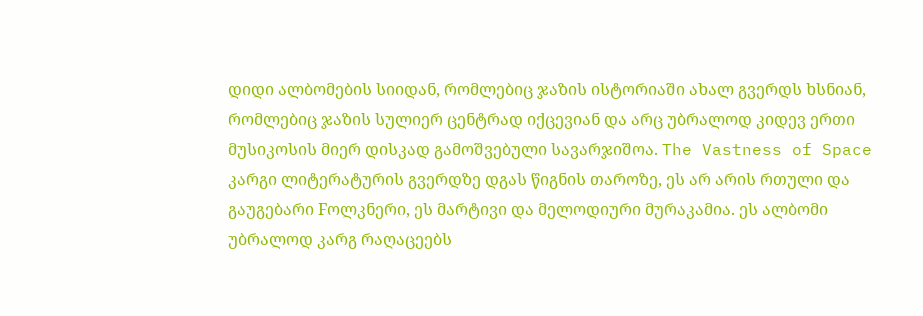დიდი ალბომების სიიდან, რომლებიც ჯაზის ისტორიაში ახალ გვერდს ხსნიან, რომლებიც ჯაზის სულიერ ცენტრად იქცევიან და არც უბრალოდ კიდევ ერთი მუსიკოსის მიერ დისკად გამოშვებული სავარჯიშოა. The Vastness of Space კარგი ლიტერატურის გვერდზე დგას წიგნის თაროზე, ეს არ არის რთული და გაუგებარი Fოლკნერი, ეს მარტივი და მელოდიური მურაკამია. ეს ალბომი უბრალოდ კარგ რაღაცეებს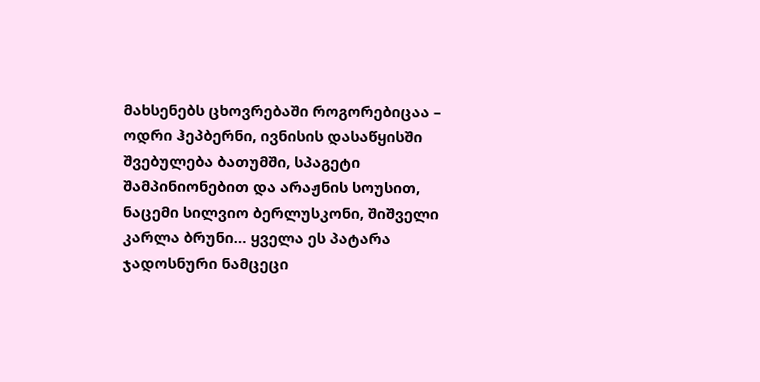მახსენებს ცხოვრებაში როგორებიცაა – ოდრი ჰეპბერნი, ივნისის დასაწყისში შვებულება ბათუმში, სპაგეტი შამპინიონებით და არაჟნის სოუსით, ნაცემი სილვიო ბერლუსკონი, შიშველი კარლა ბრუნი… ყველა ეს პატარა ჯადოსნური ნამცეცი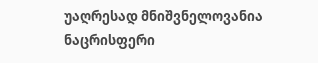უაღრესად მნიშვნელოვანია ნაცრისფერი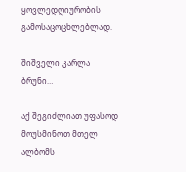ყოვლედღიურობის გამოსაცოცხლებლად.

შიშველი კარლა ბრუნი…

აქ შეგიძლიათ უფასოდ მოუსმინოთ მთელ ალბომს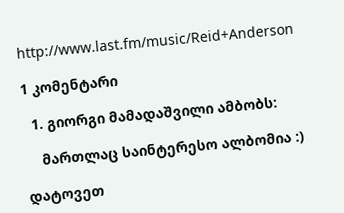http://www.last.fm/music/Reid+Anderson

1 კომენტარი

  1. გიორგი მამადაშვილი ამბობს:

    მართლაც საინტერესო ალბომია :)

დატოვეთ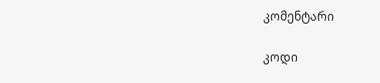კომენტარი

კოდი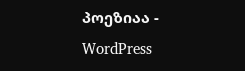პოეზიაა - WordPress